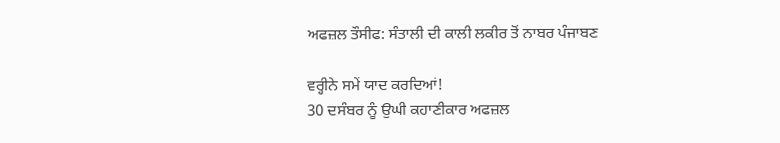ਅਫਜ਼ਲ ਤੌਸੀਫ: ਸੰਤਾਲੀ ਦੀ ਕਾਲੀ ਲਕੀਰ ਤੋਂ ਨਾਬਰ ਪੰਜਾਬਣ

ਵਰ੍ਹੀਨੇ ਸਮੇਂ ਯਾਦ ਕਰਦਿਆਂ!
30 ਦਸੰਬਰ ਨੂੰ ਉਘੀ ਕਹਾਣੀਕਾਰ ਅਫਜ਼ਲ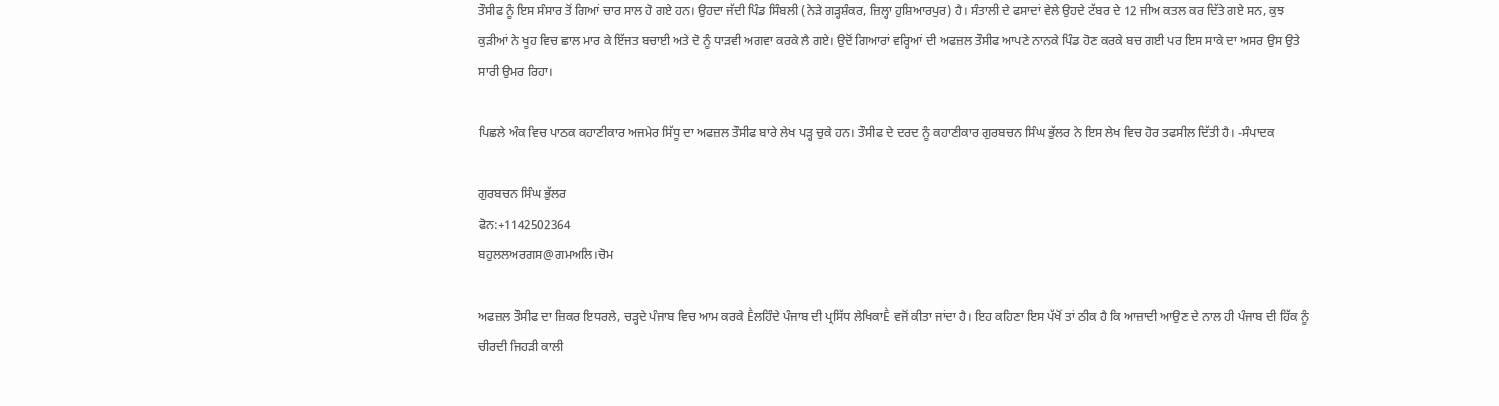ਤੌਸੀਫ ਨੂੰ ਇਸ ਸੰਸਾਰ ਤੋਂ ਗਿਆਂ ਚਾਰ ਸਾਲ ਹੋ ਗਏ ਹਨ। ਉਹਦਾ ਜੱਦੀ ਪਿੰਡ ਸਿੰਬਲੀ (ਨੇੜੇ ਗੜ੍ਹਸ਼ੰਕਰ, ਜ਼ਿਲ੍ਹਾ ਹੁਸ਼ਿਆਰਪੁਰ) ਹੈ। ਸੰਤਾਲੀ ਦੇ ਫਸਾਦਾਂ ਵੇਲੇ ਉਹਦੇ ਟੱਬਰ ਦੇ 12 ਜੀਅ ਕਤਲ ਕਰ ਦਿੱਤੇ ਗਏ ਸਨ, ਕੁਝ ਕੁੜੀਆਂ ਨੇ ਖੂਹ ਵਿਚ ਛਾਲ ਮਾਰ ਕੇ ਇੱਜਤ ਬਚਾਈ ਅਤੇ ਦੋ ਨੂੰ ਧਾੜਵੀ ਅਗਵਾ ਕਰਕੇ ਲੈ ਗਏ। ਉਦੋਂ ਗਿਆਰਾਂ ਵਰ੍ਹਿਆਂ ਦੀ ਅਫਜ਼ਲ ਤੌਸੀਫ ਆਪਣੇ ਨਾਨਕੇ ਪਿੰਡ ਹੋਣ ਕਰਕੇ ਬਚ ਗਈ ਪਰ ਇਸ ਸਾਕੇ ਦਾ ਅਸਰ ਉਸ ਉਤੇ ਸਾਰੀ ਉਮਰ ਰਿਹਾ।

ਪਿਛਲੇ ਅੰਕ ਵਿਚ ਪਾਠਕ ਕਹਾਣੀਕਾਰ ਅਜਮੇਰ ਸਿੱਧੂ ਦਾ ਅਫਜ਼ਲ ਤੌਸੀਫ ਬਾਰੇ ਲੇਖ ਪੜ੍ਹ ਚੁਕੇ ਹਨ। ਤੌਸੀਫ ਦੇ ਦਰਦ ਨੂੰ ਕਹਾਣੀਕਾਰ ਗੁਰਬਚਨ ਸਿੰਘ ਭੁੱਲਰ ਨੇ ਇਸ ਲੇਖ ਵਿਚ ਹੋਰ ਤਫਸੀਲ ਦਿੱਤੀ ਹੈ। -ਸੰਪਾਦਕ

ਗੁਰਬਚਨ ਸਿੰਘ ਭੁੱਲਰ
ਫੋਨ:+1142502364
ਬਹੁਲਲਅਰਗਸ@ਗਮਅਲਿ।ਚੋਮ

ਅਫਜ਼ਲ ਤੌਸੀਫ ਦਾ ਜ਼ਿਕਰ ਇਧਰਲੇ, ਚੜ੍ਹਦੇ ਪੰਜਾਬ ਵਿਚ ਆਮ ਕਰਕੇ Ḕਲਹਿੰਦੇ ਪੰਜਾਬ ਦੀ ਪ੍ਰਸਿੱਧ ਲੇਖਿਕਾḔ ਵਜੋਂ ਕੀਤਾ ਜਾਂਦਾ ਹੈ। ਇਹ ਕਹਿਣਾ ਇਸ ਪੱਖੋਂ ਤਾਂ ਠੀਕ ਹੈ ਕਿ ਆਜ਼ਾਦੀ ਆਉਣ ਦੇ ਨਾਲ ਹੀ ਪੰਜਾਬ ਦੀ ਹਿੱਕ ਨੂੰ ਚੀਰਦੀ ਜਿਹੜੀ ਕਾਲੀ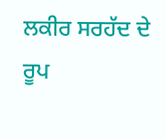ਲਕੀਰ ਸਰਹੱਦ ਦੇ ਰੂਪ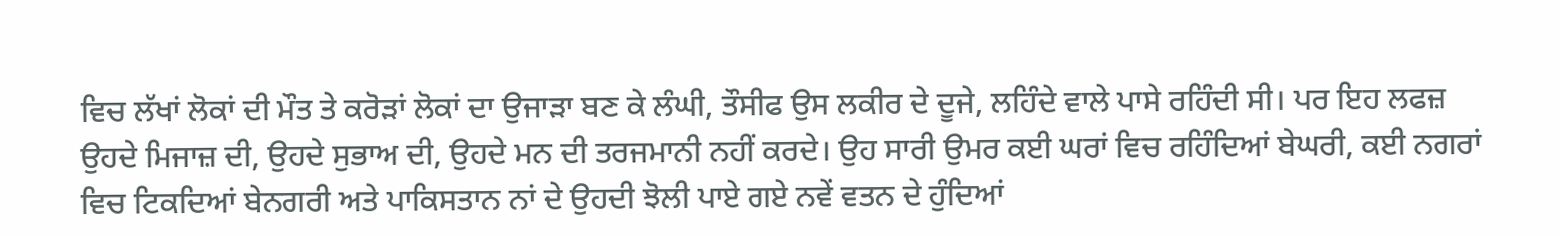ਵਿਚ ਲੱਖਾਂ ਲੋਕਾਂ ਦੀ ਮੌਤ ਤੇ ਕਰੋੜਾਂ ਲੋਕਾਂ ਦਾ ਉਜਾੜਾ ਬਣ ਕੇ ਲੰਘੀ, ਤੌਸੀਫ ਉਸ ਲਕੀਰ ਦੇ ਦੂਜੇ, ਲਹਿੰਦੇ ਵਾਲੇ ਪਾਸੇ ਰਹਿੰਦੀ ਸੀ। ਪਰ ਇਹ ਲਫਜ਼ ਉਹਦੇ ਮਿਜਾਜ਼ ਦੀ, ਉਹਦੇ ਸੁਭਾਅ ਦੀ, ਉਹਦੇ ਮਨ ਦੀ ਤਰਜਮਾਨੀ ਨਹੀਂ ਕਰਦੇ। ਉਹ ਸਾਰੀ ਉਮਰ ਕਈ ਘਰਾਂ ਵਿਚ ਰਹਿੰਦਿਆਂ ਬੇਘਰੀ, ਕਈ ਨਗਰਾਂ ਵਿਚ ਟਿਕਦਿਆਂ ਬੇਨਗਰੀ ਅਤੇ ਪਾਕਿਸਤਾਨ ਨਾਂ ਦੇ ਉਹਦੀ ਝੋਲੀ ਪਾਏ ਗਏ ਨਵੇਂ ਵਤਨ ਦੇ ਹੁੰਦਿਆਂ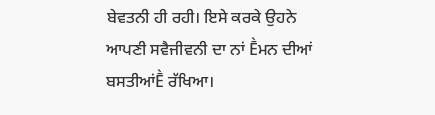ਬੇਵਤਨੀ ਹੀ ਰਹੀ। ਇਸੇ ਕਰਕੇ ਉਹਨੇ ਆਪਣੀ ਸਵੈਜੀਵਨੀ ਦਾ ਨਾਂ Ḕਮਨ ਦੀਆਂ ਬਸਤੀਆਂḔ ਰੱਖਿਆ।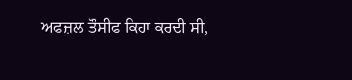ਅਫਜ਼ਲ ਤੌਸੀਫ ਕਿਹਾ ਕਰਦੀ ਸੀ,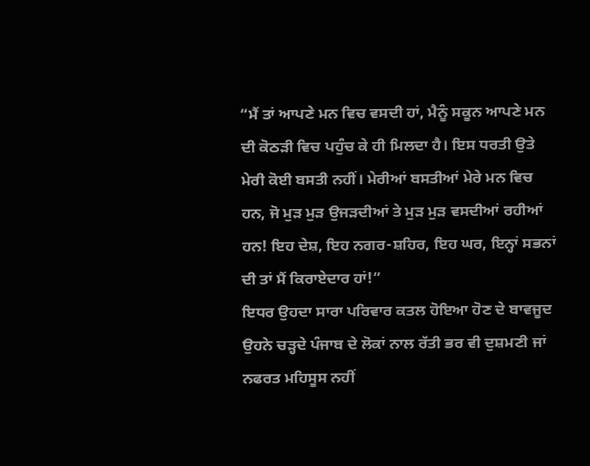“ਮੈਂ ਤਾਂ ਆਪਣੇ ਮਨ ਵਿਚ ਵਸਦੀ ਹਾਂ, ਮੈਨੂੰ ਸਕੂਨ ਆਪਣੇ ਮਨ ਦੀ ਕੋਠੜੀ ਵਿਚ ਪਹੁੰਚ ਕੇ ਹੀ ਮਿਲਦਾ ਹੈ। ਇਸ ਧਰਤੀ ਉਤੇ ਮੇਰੀ ਕੋਈ ਬਸਤੀ ਨਹੀਂ। ਮੇਰੀਆਂ ਬਸਤੀਆਂ ਮੇਰੇ ਮਨ ਵਿਚ ਹਨ, ਜੋ ਮੁੜ ਮੁੜ ਉਜੜਦੀਆਂ ਤੇ ਮੁੜ ਮੁੜ ਵਸਦੀਆਂ ਰਹੀਆਂ ਹਨ! ਇਹ ਦੇਸ਼, ਇਹ ਨਗਰ-ਸ਼ਹਿਰ, ਇਹ ਘਰ, ਇਨ੍ਹਾਂ ਸਭਨਾਂ ਦੀ ਤਾਂ ਮੈਂ ਕਿਰਾਏਦਾਰ ਹਾਂ!”
ਇਧਰ ਉਹਦਾ ਸਾਰਾ ਪਰਿਵਾਰ ਕਤਲ ਹੋਇਆ ਹੋਣ ਦੇ ਬਾਵਜੂਦ ਉਹਨੇ ਚੜ੍ਹਦੇ ਪੰਜਾਬ ਦੇ ਲੋਕਾਂ ਨਾਲ ਰੱਤੀ ਭਰ ਵੀ ਦੁਸ਼ਮਣੀ ਜਾਂ ਨਫਰਤ ਮਹਿਸੂਸ ਨਹੀਂ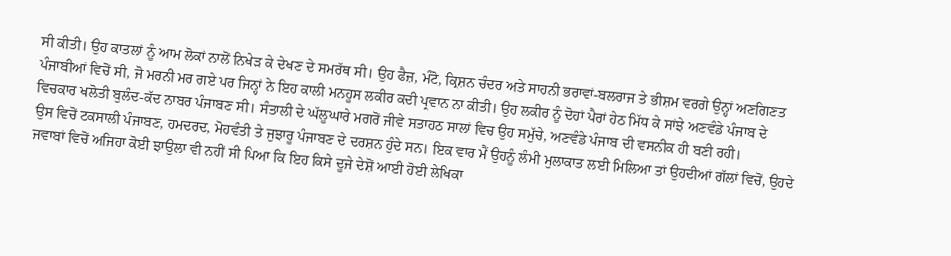ਸੀ ਕੀਤੀ। ਉਹ ਕਾਤਲਾਂ ਨੂੰ ਆਮ ਲੋਕਾਂ ਨਾਲੋਂ ਨਿਖੇੜ ਕੇ ਦੇਖਣ ਦੇ ਸਮਰੱਥ ਸੀ। ਉਹ ਫੈਜ਼, ਮੰਟੋ, ਕ੍ਰਿਸ਼ਨ ਚੰਦਰ ਅਤੇ ਸਾਹਨੀ ਭਰਾਵਾਂ-ਬਲਰਾਜ ਤੇ ਭੀਸ਼ਮ ਵਰਗੇ ਉਨ੍ਹਾਂ ਅਣਗਿਣਤ ਪੰਜਾਬੀਆਂ ਵਿਚੋਂ ਸੀ, ਜੋ ਮਰਨੀ ਮਰ ਗਏ ਪਰ ਜਿਨ੍ਹਾਂ ਨੇ ਇਹ ਕਾਲੀ ਮਨਹੂਸ ਲਕੀਰ ਕਦੀ ਪ੍ਰਵਾਨ ਨਾ ਕੀਤੀ। ਉਹ ਲਕੀਰ ਨੂੰ ਦੋਹਾਂ ਪੈਰਾਂ ਹੇਠ ਮਿੱਧ ਕੇ ਸਾਂਝੇ ਅਣਵੰਡੇ ਪੰਜਾਬ ਦੇ ਵਿਚਕਾਰ ਖਲੋਤੀ ਬੁਲੰਦ-ਕੱਦ ਨਾਬਰ ਪੰਜਾਬਣ ਸੀ। ਸੰਤਾਲੀ ਦੇ ਘੱਲੂਘਾਰੇ ਮਗਰੋਂ ਜੀਵੇ ਸਤਾਹਠ ਸਾਲਾਂ ਵਿਚ ਉਹ ਸਮੁੱਚੇ, ਅਣਵੰਡੇ ਪੰਜਾਬ ਦੀ ਵਸਨੀਕ ਹੀ ਬਣੀ ਰਹੀ।
ਉਸ ਵਿਚੋਂ ਟਕਸਾਲੀ ਪੰਜਾਬਣ, ਹਮਦਰਦ, ਮੋਹਵੰਤੀ ਤੇ ਜੁਝਾਰੂ ਪੰਜਾਬਣ ਦੇ ਦਰਸ਼ਨ ਹੁੰਦੇ ਸਨ। ਇਕ ਵਾਰ ਮੈਂ ਉਹਨੂੰ ਲੰਮੀ ਮੁਲਾਕਾਤ ਲਈ ਮਿਲਿਆ ਤਾਂ ਉਹਦੀਆਂ ਗੱਲਾਂ ਵਿਚੋਂ, ਉਹਦੇ ਜਵਾਬਾਂ ਵਿਚੋਂ ਅਜਿਹਾ ਕੋਈ ਝਾਉਲਾ ਵੀ ਨਹੀਂ ਸੀ ਪਿਆ ਕਿ ਇਹ ਕਿਸੇ ਦੂਜੇ ਦੇਸ਼ੋਂ ਆਈ ਹੋਈ ਲੇਖਿਕਾ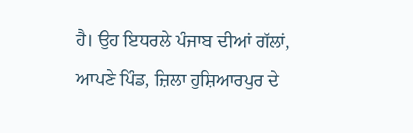ਹੈ। ਉਹ ਇਧਰਲੇ ਪੰਜਾਬ ਦੀਆਂ ਗੱਲਾਂ, ਆਪਣੇ ਪਿੰਡ, ਜ਼ਿਲਾ ਹੁਸ਼ਿਆਰਪੁਰ ਦੇ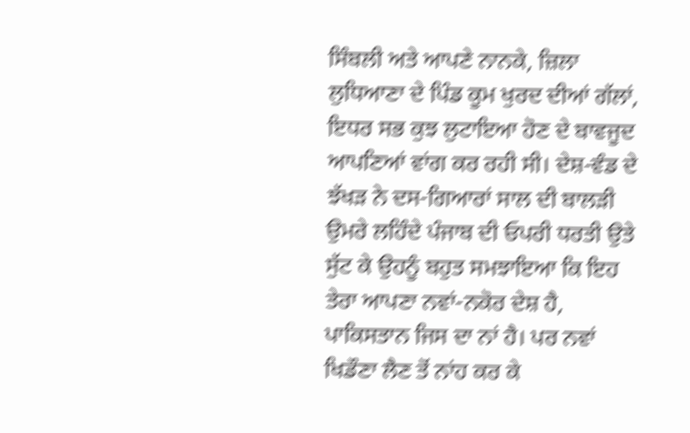ਸਿੰਬਲੀ ਅਤੇ ਆਪਣੇ ਨਾਨਕੇ, ਜ਼ਿਲਾ ਲੁਧਿਆਣਾ ਦੇ ਪਿੰਡ ਕੂਮ ਖੁਰਦ ਦੀਆਂ ਗੱਲਾਂ, ਇਧਰ ਸਭ ਕੁਝ ਲੁਟਾਇਆ ਹੋਣ ਦੇ ਬਾਵਜੂਦ ਆਪਣਿਆਂ ਵਾਂਗ ਕਰ ਰਹੀ ਸੀ। ਦੇਸ਼-ਵੰਡ ਦੇ ਝੱਖੜ ਨੇ ਦਸ-ਗਿਆਰਾਂ ਸਾਲ ਦੀ ਬਾਲੜੀ ਉਮਰੇ ਲਹਿੰਦੇ ਪੰਜਾਬ ਦੀ ਓਪਰੀ ਧਰਤੀ ਉਤੇ ਸੁੱਟ ਕੇ ਉਹਨੂੰ ਬਹੁਤ ਸਮਝਾਇਆ ਕਿ ਇਹ ਤੇਰਾ ਆਪਣਾ ਨਵਾਂ-ਨਕੋਰ ਦੇਸ਼ ਹੈ, ਪਾਕਿਸਤਾਨ ਜਿਸ ਦਾ ਨਾਂ ਹੈ। ਪਰ ਨਵਾਂ ਖਿਡੌਣਾ ਲੈਣ ਤੋਂ ਨਾਂਹ ਕਰ ਕੇ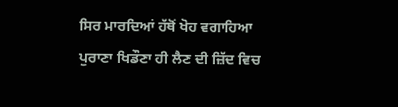ਸਿਰ ਮਾਰਦਿਆਂ ਹੱਥੋਂ ਖੋਹ ਵਗਾਹਿਆ ਪੁਰਾਣਾ ਖਿਡੌਣਾ ਹੀ ਲੈਣ ਦੀ ਜ਼ਿੱਦ ਵਿਚ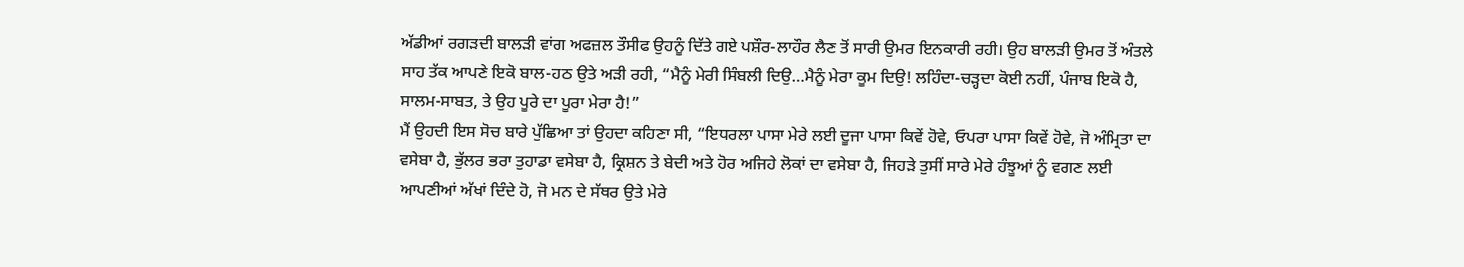ਅੱਡੀਆਂ ਰਗੜਦੀ ਬਾਲੜੀ ਵਾਂਗ ਅਫਜ਼ਲ ਤੌਸੀਫ ਉਹਨੂੰ ਦਿੱਤੇ ਗਏ ਪਸ਼ੌਰ-ਲਾਹੌਰ ਲੈਣ ਤੋਂ ਸਾਰੀ ਉਮਰ ਇਨਕਾਰੀ ਰਹੀ। ਉਹ ਬਾਲੜੀ ਉਮਰ ਤੋਂ ਅੰਤਲੇ ਸਾਹ ਤੱਕ ਆਪਣੇ ਇਕੋ ਬਾਲ-ਹਠ ਉਤੇ ਅੜੀ ਰਹੀ, “ਮੈਨੂੰ ਮੇਰੀ ਸਿੰਬਲੀ ਦਿਉ…ਮੈਨੂੰ ਮੇਰਾ ਕੂਮ ਦਿਉ! ਲਹਿੰਦਾ-ਚੜ੍ਹਦਾ ਕੋਈ ਨਹੀਂ, ਪੰਜਾਬ ਇਕੋ ਹੈ, ਸਾਲਮ-ਸਾਬਤ, ਤੇ ਉਹ ਪੂਰੇ ਦਾ ਪੂਰਾ ਮੇਰਾ ਹੈ!”
ਮੈਂ ਉਹਦੀ ਇਸ ਸੋਚ ਬਾਰੇ ਪੁੱਛਿਆ ਤਾਂ ਉਹਦਾ ਕਹਿਣਾ ਸੀ, “ਇਧਰਲਾ ਪਾਸਾ ਮੇਰੇ ਲਈ ਦੂਜਾ ਪਾਸਾ ਕਿਵੇਂ ਹੋਵੇ, ਓਪਰਾ ਪਾਸਾ ਕਿਵੇਂ ਹੋਵੇ, ਜੋ ਅੰਮ੍ਰਿਤਾ ਦਾ ਵਸੇਬਾ ਹੈ, ਭੁੱਲਰ ਭਰਾ ਤੁਹਾਡਾ ਵਸੇਬਾ ਹੈ, ਕ੍ਰਿਸ਼ਨ ਤੇ ਬੇਦੀ ਅਤੇ ਹੋਰ ਅਜਿਹੇ ਲੋਕਾਂ ਦਾ ਵਸੇਬਾ ਹੈ, ਜਿਹੜੇ ਤੁਸੀਂ ਸਾਰੇ ਮੇਰੇ ਹੰਝੂਆਂ ਨੂੰ ਵਗਣ ਲਈ ਆਪਣੀਆਂ ਅੱਖਾਂ ਦਿੰਦੇ ਹੋ, ਜੋ ਮਨ ਦੇ ਸੱਥਰ ਉਤੇ ਮੇਰੇ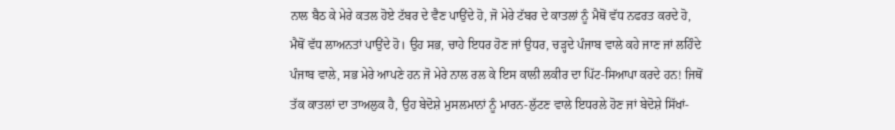ਨਾਲ ਬੈਠ ਕੇ ਮੇਰੇ ਕਤਲ ਹੋਏ ਟੱਬਰ ਦੇ ਵੈਣ ਪਾਉਂਦੇ ਹੋ, ਜੋ ਮੇਰੇ ਟੱਬਰ ਦੇ ਕਾਤਲਾਂ ਨੂੰ ਮੈਥੋਂ ਵੱਧ ਨਫਰਤ ਕਰਦੇ ਹੋ, ਮੈਥੋਂ ਵੱਧ ਲਾਅਨਤਾਂ ਪਾਉਂਦੇ ਹੋ। ਉਹ ਸਭ, ਚਾਹੇ ਇਧਰ ਹੋਣ ਜਾਂ ਉਧਰ, ਚੜ੍ਹਦੇ ਪੰਜਾਬ ਵਾਲੇ ਕਹੇ ਜਾਣ ਜਾਂ ਲਹਿੰਦੇ ਪੰਜਾਬ ਵਾਲੇ, ਸਭ ਮੇਰੇ ਆਪਣੇ ਹਨ ਜੋ ਮੇਰੇ ਨਾਲ ਰਲ ਕੇ ਇਸ ਕਾਲੀ ਲਕੀਰ ਦਾ ਪਿੱਟ-ਸਿਆਪਾ ਕਰਦੇ ਹਨ! ਜਿਥੋਂ ਤੱਕ ਕਾਤਲਾਂ ਦਾ ਤਾਅਲੁਕ ਹੈ, ਉਹ ਬੇਦੋਸ਼ੇ ਮੁਸਲਮਾਨਾਂ ਨੂੰ ਮਾਰਨ-ਲੁੱਟਣ ਵਾਲੇ ਇਧਰਲੇ ਹੋਣ ਜਾਂ ਬੇਦੋਸ਼ੇ ਸਿੱਖਾਂ-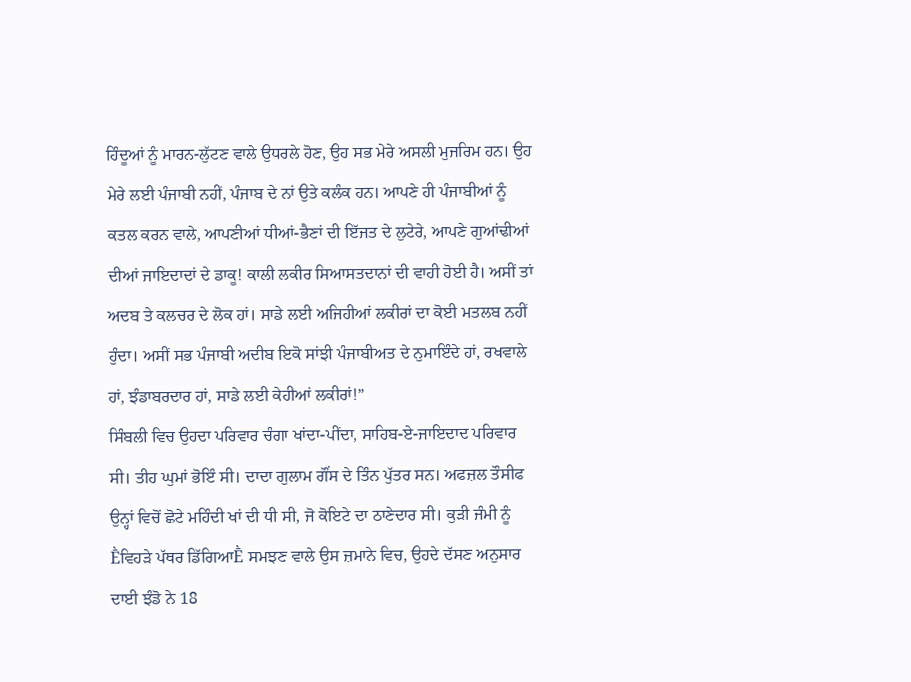ਹਿੰਦੂਆਂ ਨੂੰ ਮਾਰਨ-ਲੁੱਟਣ ਵਾਲੇ ਉਧਰਲੇ ਹੋਣ, ਉਹ ਸਭ ਮੇਰੇ ਅਸਲੀ ਮੁਜਰਿਮ ਹਨ। ਉਹ ਮੇਰੇ ਲਈ ਪੰਜਾਬੀ ਨਹੀਂ, ਪੰਜਾਬ ਦੇ ਨਾਂ ਉਤੇ ਕਲੰਕ ਹਨ। ਆਪਣੇ ਹੀ ਪੰਜਾਬੀਆਂ ਨੂੰ ਕਤਲ ਕਰਨ ਵਾਲੇ, ਆਪਣੀਆਂ ਧੀਆਂ-ਭੈਣਾਂ ਦੀ ਇੱਜਤ ਦੇ ਲੁਟੇਰੇ, ਆਪਣੇ ਗੁਆਂਢੀਆਂ ਦੀਆਂ ਜਾਇਦਾਦਾਂ ਦੇ ਡਾਕੂ! ਕਾਲੀ ਲਕੀਰ ਸਿਆਸਤਦਾਨਾਂ ਦੀ ਵਾਹੀ ਹੋਈ ਹੈ। ਅਸੀਂ ਤਾਂ ਅਦਬ ਤੇ ਕਲਚਰ ਦੇ ਲੋਕ ਹਾਂ। ਸਾਡੇ ਲਈ ਅਜਿਹੀਆਂ ਲਕੀਰਾਂ ਦਾ ਕੋਈ ਮਤਲਬ ਨਹੀਂ ਹੁੰਦਾ। ਅਸੀਂ ਸਭ ਪੰਜਾਬੀ ਅਦੀਬ ਇਕੋ ਸਾਂਝੀ ਪੰਜਾਬੀਅਤ ਦੇ ਨੁਮਾਇੰਦੇ ਹਾਂ, ਰਖਵਾਲੇ ਹਾਂ, ਝੰਡਾਬਰਦਾਰ ਹਾਂ, ਸਾਡੇ ਲਈ ਕੇਹੀਆਂ ਲਕੀਰਾਂ!”
ਸਿੰਬਲੀ ਵਿਚ ਉਹਦਾ ਪਰਿਵਾਰ ਚੰਗਾ ਖਾਂਦਾ-ਪੀਂਦਾ, ਸਾਹਿਬ-ਏ-ਜਾਇਦਾਦ ਪਰਿਵਾਰ ਸੀ। ਤੀਹ ਘੁਮਾਂ ਭੋਇੰ ਸੀ। ਦਾਦਾ ਗੁਲਾਮ ਗੌਂਸ ਦੇ ਤਿੰਨ ਪੁੱਤਰ ਸਨ। ਅਫਜ਼ਲ ਤੌਸੀਫ ਉਨ੍ਹਾਂ ਵਿਚੋਂ ਛੋਟੇ ਮਹਿੰਦੀ ਖਾਂ ਦੀ ਧੀ ਸੀ, ਜੋ ਕੋਇਟੇ ਦਾ ਠਾਣੇਦਾਰ ਸੀ। ਕੁੜੀ ਜੰਮੀ ਨੂੰ Ḕਵਿਹੜੇ ਪੱਥਰ ਡਿੱਗਿਆḔ ਸਮਝਣ ਵਾਲੇ ਉਸ ਜ਼ਮਾਨੇ ਵਿਚ, ਉਹਦੇ ਦੱਸਣ ਅਨੁਸਾਰ ਦਾਈ ਝੰਡੋ ਨੇ 18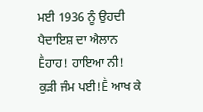ਮਈ 1936 ਨੂੰ ਉਹਦੀ ਪੈਦਾਇਸ਼ ਦਾ ਐਲਾਨ Ḕਹਾਹ! ਹਾਇਆ ਨੀ! ਕੁੜੀ ਜੰਮ ਪਈ!Ḕ ਆਖ ਕੇ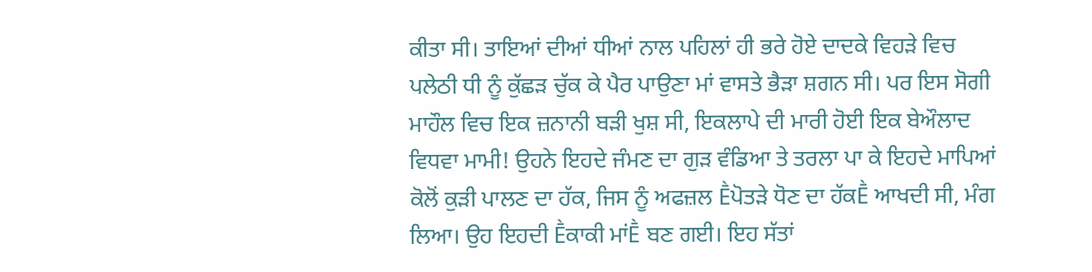ਕੀਤਾ ਸੀ। ਤਾਇਆਂ ਦੀਆਂ ਧੀਆਂ ਨਾਲ ਪਹਿਲਾਂ ਹੀ ਭਰੇ ਹੋਏ ਦਾਦਕੇ ਵਿਹੜੇ ਵਿਚ ਪਲੇਠੀ ਧੀ ਨੂੰ ਕੁੱਛੜ ਚੁੱਕ ਕੇ ਪੈਰ ਪਾਉਣਾ ਮਾਂ ਵਾਸਤੇ ਭੈੜਾ ਸ਼ਗਨ ਸੀ। ਪਰ ਇਸ ਸੋਗੀ ਮਾਹੌਲ ਵਿਚ ਇਕ ਜ਼ਨਾਨੀ ਬੜੀ ਖੁਸ਼ ਸੀ, ਇਕਲਾਪੇ ਦੀ ਮਾਰੀ ਹੋਈ ਇਕ ਬੇਔਲਾਦ ਵਿਧਵਾ ਮਾਮੀ! ਉਹਨੇ ਇਹਦੇ ਜੰਮਣ ਦਾ ਗੁੜ ਵੰਡਿਆ ਤੇ ਤਰਲਾ ਪਾ ਕੇ ਇਹਦੇ ਮਾਪਿਆਂ ਕੋਲੋਂ ਕੁੜੀ ਪਾਲਣ ਦਾ ਹੱਕ, ਜਿਸ ਨੂੰ ਅਫਜ਼ਲ Ḕਪੋਤੜੇ ਧੋਣ ਦਾ ਹੱਕḔ ਆਖਦੀ ਸੀ, ਮੰਗ ਲਿਆ। ਉਹ ਇਹਦੀ Ḕਕਾਕੀ ਮਾਂḔ ਬਣ ਗਈ। ਇਹ ਸੱਤਾਂ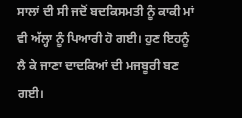ਸਾਲਾਂ ਦੀ ਸੀ ਜਦੋਂ ਬਦਕਿਸਮਤੀ ਨੂੰ ਕਾਕੀ ਮਾਂ ਵੀ ਅੱਲ੍ਹਾ ਨੂੰ ਪਿਆਰੀ ਹੋ ਗਈ। ਹੁਣ ਇਹਨੂੰ ਲੈ ਕੇ ਜਾਣਾ ਦਾਦਕਿਆਂ ਦੀ ਮਜਬੂਰੀ ਬਣ ਗਈ।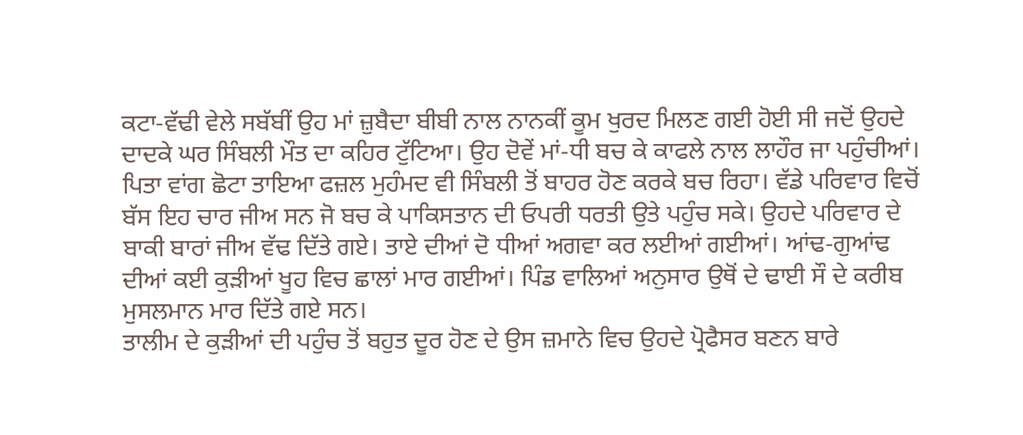ਕਟਾ-ਵੱਢੀ ਵੇਲੇ ਸਬੱਬੀਂ ਉਹ ਮਾਂ ਜ਼ੁਬੈਦਾ ਬੀਬੀ ਨਾਲ ਨਾਨਕੀਂ ਕੂਮ ਖੁਰਦ ਮਿਲਣ ਗਈ ਹੋਈ ਸੀ ਜਦੋਂ ਉਹਦੇ ਦਾਦਕੇ ਘਰ ਸਿੰਬਲੀ ਮੌਤ ਦਾ ਕਹਿਰ ਟੁੱਟਿਆ। ਉਹ ਦੋਵੇਂ ਮਾਂ-ਧੀ ਬਚ ਕੇ ਕਾਫਲੇ ਨਾਲ ਲਾਹੌਰ ਜਾ ਪਹੁੰਚੀਆਂ। ਪਿਤਾ ਵਾਂਗ ਛੋਟਾ ਤਾਇਆ ਫਜ਼ਲ ਮੁਹੰਮਦ ਵੀ ਸਿੰਬਲੀ ਤੋਂ ਬਾਹਰ ਹੋਣ ਕਰਕੇ ਬਚ ਰਿਹਾ। ਵੱਡੇ ਪਰਿਵਾਰ ਵਿਚੋਂ ਬੱਸ ਇਹ ਚਾਰ ਜੀਅ ਸਨ ਜੋ ਬਚ ਕੇ ਪਾਕਿਸਤਾਨ ਦੀ ਓਪਰੀ ਧਰਤੀ ਉਤੇ ਪਹੁੰਚ ਸਕੇ। ਉਹਦੇ ਪਰਿਵਾਰ ਦੇ ਬਾਕੀ ਬਾਰਾਂ ਜੀਅ ਵੱਢ ਦਿੱਤੇ ਗਏ। ਤਾਏ ਦੀਆਂ ਦੋ ਧੀਆਂ ਅਗਵਾ ਕਰ ਲਈਆਂ ਗਈਆਂ। ਆਂਢ-ਗੁਆਂਢ ਦੀਆਂ ਕਈ ਕੁੜੀਆਂ ਖੂਹ ਵਿਚ ਛਾਲਾਂ ਮਾਰ ਗਈਆਂ। ਪਿੰਡ ਵਾਲਿਆਂ ਅਨੁਸਾਰ ਉਥੋਂ ਦੇ ਢਾਈ ਸੌ ਦੇ ਕਰੀਬ ਮੁਸਲਮਾਨ ਮਾਰ ਦਿੱਤੇ ਗਏ ਸਨ।
ਤਾਲੀਮ ਦੇ ਕੁੜੀਆਂ ਦੀ ਪਹੁੰਚ ਤੋਂ ਬਹੁਤ ਦੂਰ ਹੋਣ ਦੇ ਉਸ ਜ਼ਮਾਨੇ ਵਿਚ ਉਹਦੇ ਪ੍ਰੋਫੈਸਰ ਬਣਨ ਬਾਰੇ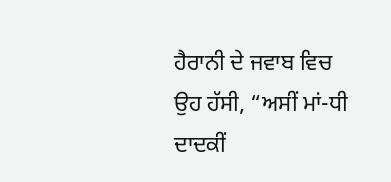ਹੈਰਾਨੀ ਦੇ ਜਵਾਬ ਵਿਚ ਉਹ ਹੱਸੀ, “ਅਸੀਂ ਮਾਂ-ਧੀ ਦਾਦਕੀਂ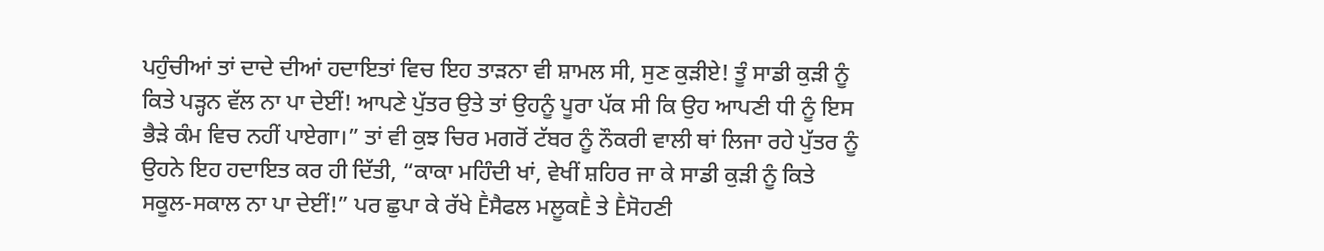ਪਹੁੰਚੀਆਂ ਤਾਂ ਦਾਦੇ ਦੀਆਂ ਹਦਾਇਤਾਂ ਵਿਚ ਇਹ ਤਾੜਨਾ ਵੀ ਸ਼ਾਮਲ ਸੀ, ਸੁਣ ਕੁੜੀਏ! ਤੂੰ ਸਾਡੀ ਕੁੜੀ ਨੂੰ ਕਿਤੇ ਪੜ੍ਹਨ ਵੱਲ ਨਾ ਪਾ ਦੇਈਂ! ਆਪਣੇ ਪੁੱਤਰ ਉਤੇ ਤਾਂ ਉਹਨੂੰ ਪੂਰਾ ਪੱਕ ਸੀ ਕਿ ਉਹ ਆਪਣੀ ਧੀ ਨੂੰ ਇਸ ਭੈੜੇ ਕੰਮ ਵਿਚ ਨਹੀਂ ਪਾਏਗਾ।” ਤਾਂ ਵੀ ਕੁਝ ਚਿਰ ਮਗਰੋਂ ਟੱਬਰ ਨੂੰ ਨੌਕਰੀ ਵਾਲੀ ਥਾਂ ਲਿਜਾ ਰਹੇ ਪੁੱਤਰ ਨੂੰ ਉਹਨੇ ਇਹ ਹਦਾਇਤ ਕਰ ਹੀ ਦਿੱਤੀ, “ਕਾਕਾ ਮਹਿੰਦੀ ਖਾਂ, ਵੇਖੀਂ ਸ਼ਹਿਰ ਜਾ ਕੇ ਸਾਡੀ ਕੁੜੀ ਨੂੰ ਕਿਤੇ ਸਕੂਲ-ਸਕਾਲ ਨਾ ਪਾ ਦੇਈਂ!” ਪਰ ਛੁਪਾ ਕੇ ਰੱਖੇ Ḕਸੈਫਲ ਮਲੂਕḔ ਤੇ Ḕਸੋਹਣੀ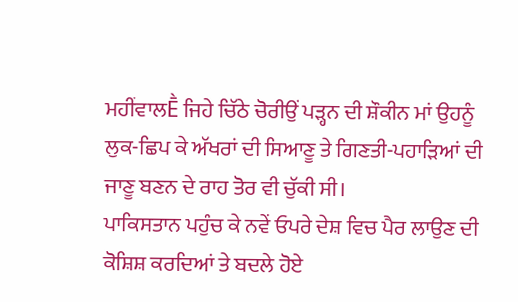ਮਹੀਂਵਾਲḔ ਜਿਹੇ ਚਿੱਠੇ ਚੋਰੀਉਂ ਪੜ੍ਹਨ ਦੀ ਸ਼ੌਕੀਨ ਮਾਂ ਉਹਨੂੰ ਲੁਕ-ਛਿਪ ਕੇ ਅੱਖਰਾਂ ਦੀ ਸਿਆਣੂ ਤੇ ਗਿਣਤੀ-ਪਹਾੜਿਆਂ ਦੀ ਜਾਣੂ ਬਣਨ ਦੇ ਰਾਹ ਤੋਰ ਵੀ ਚੁੱਕੀ ਸੀ।
ਪਾਕਿਸਤਾਨ ਪਹੁੰਚ ਕੇ ਨਵੇਂ ਓਪਰੇ ਦੇਸ਼ ਵਿਚ ਪੈਰ ਲਾਉਣ ਦੀ ਕੋਸ਼ਿਸ਼ ਕਰਦਿਆਂ ਤੇ ਬਦਲੇ ਹੋਏ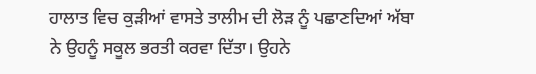ਹਾਲਾਤ ਵਿਚ ਕੁੜੀਆਂ ਵਾਸਤੇ ਤਾਲੀਮ ਦੀ ਲੋੜ ਨੂੰ ਪਛਾਣਦਿਆਂ ਅੱਬਾ ਨੇ ਉਹਨੂੰ ਸਕੂਲ ਭਰਤੀ ਕਰਵਾ ਦਿੱਤਾ। ਉਹਨੇ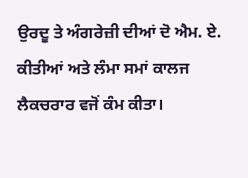ਉਰਦੂ ਤੇ ਅੰਗਰੇਜ਼ੀ ਦੀਆਂ ਦੋ ਐਮ. ਏ. ਕੀਤੀਆਂ ਅਤੇ ਲੰਮਾ ਸਮਾਂ ਕਾਲਜ ਲੈਕਚਰਾਰ ਵਜੋਂ ਕੰਮ ਕੀਤਾ।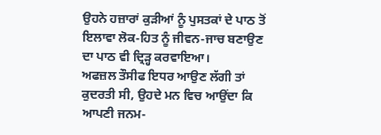ਉਹਨੇ ਹਜ਼ਾਰਾਂ ਕੁੜੀਆਂ ਨੂੰ ਪੁਸਤਕਾਂ ਦੇ ਪਾਠ ਤੋਂ ਇਲਾਵਾ ਲੋਕ-ਹਿਤ ਨੂੰ ਜੀਵਨ-ਜਾਚ ਬਣਾਉਣ ਦਾ ਪਾਠ ਵੀ ਦ੍ਰਿੜ੍ਹ ਕਰਵਾਇਆ।
ਅਫਜ਼ਲ ਤੌਸੀਫ ਇਧਰ ਆਉਣ ਲੱਗੀ ਤਾਂ ਕੁਦਰਤੀ ਸੀ, ਉਹਦੇ ਮਨ ਵਿਚ ਆਉਂਦਾ ਕਿ ਆਪਣੀ ਜਨਮ-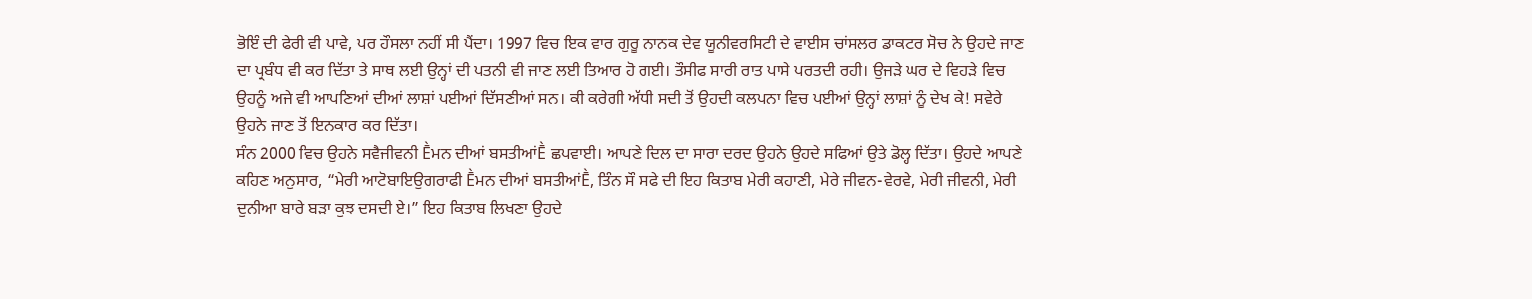ਭੋਇੰ ਦੀ ਫੇਰੀ ਵੀ ਪਾਵੇ, ਪਰ ਹੌਸਲਾ ਨਹੀਂ ਸੀ ਪੈਂਦਾ। 1997 ਵਿਚ ਇਕ ਵਾਰ ਗੁਰੂ ਨਾਨਕ ਦੇਵ ਯੂਨੀਵਰਸਿਟੀ ਦੇ ਵਾਈਸ ਚਾਂਸਲਰ ਡਾਕਟਰ ਸੋਚ ਨੇ ਉਹਦੇ ਜਾਣ ਦਾ ਪ੍ਰਬੰਧ ਵੀ ਕਰ ਦਿੱਤਾ ਤੇ ਸਾਥ ਲਈ ਉਨ੍ਹਾਂ ਦੀ ਪਤਨੀ ਵੀ ਜਾਣ ਲਈ ਤਿਆਰ ਹੋ ਗਈ। ਤੌਸੀਫ ਸਾਰੀ ਰਾਤ ਪਾਸੇ ਪਰਤਦੀ ਰਹੀ। ਉਜੜੇ ਘਰ ਦੇ ਵਿਹੜੇ ਵਿਚ ਉਹਨੂੰ ਅਜੇ ਵੀ ਆਪਣਿਆਂ ਦੀਆਂ ਲਾਸ਼ਾਂ ਪਈਆਂ ਦਿੱਸਣੀਆਂ ਸਨ। ਕੀ ਕਰੇਗੀ ਅੱਧੀ ਸਦੀ ਤੋਂ ਉਹਦੀ ਕਲਪਨਾ ਵਿਚ ਪਈਆਂ ਉਨ੍ਹਾਂ ਲਾਸ਼ਾਂ ਨੂੰ ਦੇਖ ਕੇ! ਸਵੇਰੇ ਉਹਨੇ ਜਾਣ ਤੋਂ ਇਨਕਾਰ ਕਰ ਦਿੱਤਾ।
ਸੰਨ 2000 ਵਿਚ ਉਹਨੇ ਸਵੈਜੀਵਨੀ Ḕਮਨ ਦੀਆਂ ਬਸਤੀਆਂḔ ਛਪਵਾਈ। ਆਪਣੇ ਦਿਲ ਦਾ ਸਾਰਾ ਦਰਦ ਉਹਨੇ ਉਹਦੇ ਸਫਿਆਂ ਉਤੇ ਡੋਲ੍ਹ ਦਿੱਤਾ। ਉਹਦੇ ਆਪਣੇ ਕਹਿਣ ਅਨੁਸਾਰ, “ਮੇਰੀ ਆਟੋਬਾਇਉਗਰਾਫੀ Ḕਮਨ ਦੀਆਂ ਬਸਤੀਆਂḔ, ਤਿੰਨ ਸੌ ਸਫੇ ਦੀ ਇਹ ਕਿਤਾਬ ਮੇਰੀ ਕਹਾਣੀ, ਮੇਰੇ ਜੀਵਨ-ਵੇਰਵੇ, ਮੇਰੀ ਜੀਵਨੀ, ਮੇਰੀ ਦੁਨੀਆ ਬਾਰੇ ਬੜਾ ਕੁਝ ਦਸਦੀ ਏ।” ਇਹ ਕਿਤਾਬ ਲਿਖਣਾ ਉਹਦੇ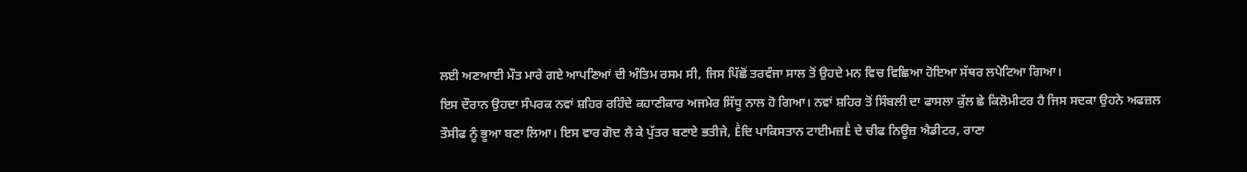ਲਈ ਅਣਆਈ ਮੌਤ ਮਾਰੇ ਗਏ ਆਪਣਿਆਂ ਦੀ ਅੰਤਿਮ ਰਸਮ ਸੀ, ਜਿਸ ਪਿੱਛੋਂ ਤਰਵੰਜਾ ਸਾਲ ਤੋਂ ਉਹਦੇ ਮਨ ਵਿਚ ਵਿਛਿਆ ਹੋਇਆ ਸੱਥਰ ਲਪੇਟਿਆ ਗਿਆ।
ਇਸ ਦੌਰਾਨ ਉਹਦਾ ਸੰਪਰਕ ਨਵਾਂ ਸ਼ਹਿਰ ਰਹਿੰਦੇ ਕਹਾਣੀਕਾਰ ਅਜਮੇਰ ਸਿੱਧੂ ਨਾਲ ਹੋ ਗਿਆ। ਨਵਾਂ ਸ਼ਹਿਰ ਤੋਂ ਸਿੰਬਲੀ ਦਾ ਫਾਸਲਾ ਕੁੱਲ ਛੇ ਕਿਲੋਮੀਟਰ ਹੈ ਜਿਸ ਸਦਕਾ ਉਹਨੇ ਅਫਜ਼ਲ ਤੌਸੀਫ ਨੂੰ ਭੂਆ ਬਣਾ ਲਿਆ। ਇਸ ਵਾਰ ਗੋਦ ਲੈ ਕੇ ਪੁੱਤਰ ਬਣਾਏ ਭਤੀਜੇ, Ḕਦਿ ਪਾਕਿਸਤਾਨ ਟਾਈਮਜ਼Ḕ ਦੇ ਚੀਫ ਨਿਊਜ਼ ਐਡੀਟਰ, ਰਾਣਾ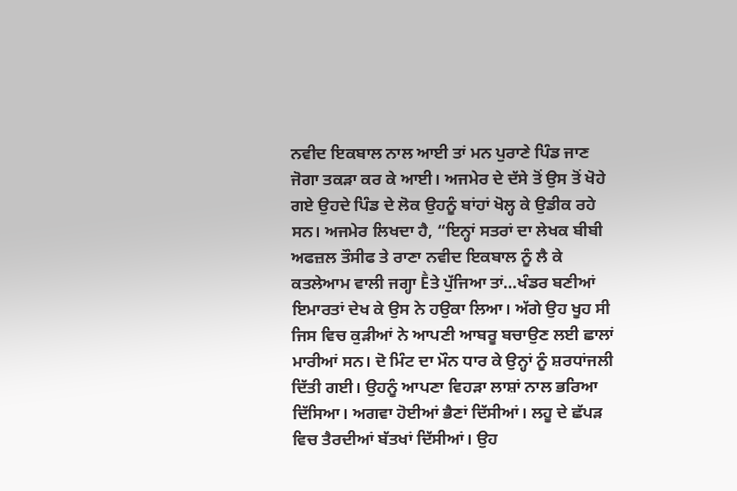ਨਵੀਦ ਇਕਬਾਲ ਨਾਲ ਆਈ ਤਾਂ ਮਨ ਪੁਰਾਣੇ ਪਿੰਡ ਜਾਣ ਜੋਗਾ ਤਕੜਾ ਕਰ ਕੇ ਆਈ। ਅਜਮੇਰ ਦੇ ਦੱਸੇ ਤੋਂ ਉਸ ਤੋਂ ਖੋਹੇ ਗਏ ਉਹਦੇ ਪਿੰਡ ਦੇ ਲੋਕ ਉਹਨੂੰ ਬਾਂਹਾਂ ਖੋਲ੍ਹ ਕੇ ਉਡੀਕ ਰਹੇ ਸਨ। ਅਜਮੇਰ ਲਿਖਦਾ ਹੈ, “ਇਨ੍ਹਾਂ ਸਤਰਾਂ ਦਾ ਲੇਖਕ ਬੀਬੀ ਅਫਜ਼ਲ ਤੌਸੀਫ ਤੇ ਰਾਣਾ ਨਵੀਦ ਇਕਬਾਲ ਨੂੰ ਲੈ ਕੇ ਕਤਲੇਆਮ ਵਾਲੀ ਜਗ੍ਹਾ Ḕਤੇ ਪੁੱਜਿਆ ਤਾਂ…ਖੰਡਰ ਬਣੀਆਂ ਇਮਾਰਤਾਂ ਦੇਖ ਕੇ ਉਸ ਨੇ ਹਉਕਾ ਲਿਆ। ਅੱਗੇ ਉਹ ਖੂਹ ਸੀ ਜਿਸ ਵਿਚ ਕੁੜੀਆਂ ਨੇ ਆਪਣੀ ਆਬਰੂ ਬਚਾਉਣ ਲਈ ਛਾਲਾਂ ਮਾਰੀਆਂ ਸਨ। ਦੋ ਮਿੰਟ ਦਾ ਮੌਨ ਧਾਰ ਕੇ ਉਨ੍ਹਾਂ ਨੂੰ ਸ਼ਰਧਾਂਜਲੀ ਦਿੱਤੀ ਗਈ। ਉਹਨੂੰ ਆਪਣਾ ਵਿਹੜਾ ਲਾਸ਼ਾਂ ਨਾਲ ਭਰਿਆ ਦਿੱਸਿਆ। ਅਗਵਾ ਹੋਈਆਂ ਭੈਣਾਂ ਦਿੱਸੀਆਂ। ਲਹੂ ਦੇ ਛੱਪੜ ਵਿਚ ਤੈਰਦੀਆਂ ਬੱਤਖਾਂ ਦਿੱਸੀਆਂ। ਉਹ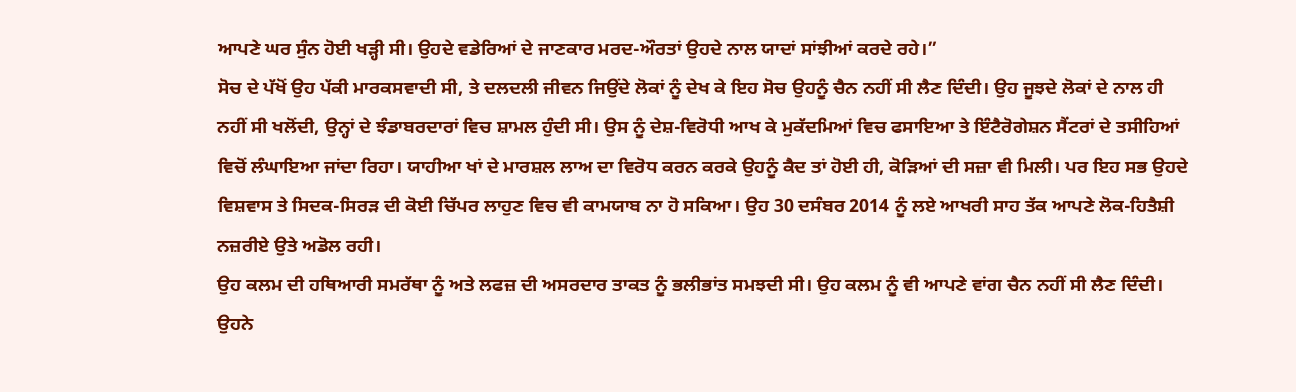ਆਪਣੇ ਘਰ ਸੁੰਨ ਹੋਈ ਖੜ੍ਹੀ ਸੀ। ਉਹਦੇ ਵਡੇਰਿਆਂ ਦੇ ਜਾਣਕਾਰ ਮਰਦ-ਔਰਤਾਂ ਉਹਦੇ ਨਾਲ ਯਾਦਾਂ ਸਾਂਝੀਆਂ ਕਰਦੇ ਰਹੇ।”
ਸੋਚ ਦੇ ਪੱਖੋਂ ਉਹ ਪੱਕੀ ਮਾਰਕਸਵਾਦੀ ਸੀ, ਤੇ ਦਲਦਲੀ ਜੀਵਨ ਜਿਉਂਦੇ ਲੋਕਾਂ ਨੂੰ ਦੇਖ ਕੇ ਇਹ ਸੋਚ ਉਹਨੂੰ ਚੈਨ ਨਹੀਂ ਸੀ ਲੈਣ ਦਿੰਦੀ। ਉਹ ਜੂਝਦੇ ਲੋਕਾਂ ਦੇ ਨਾਲ ਹੀ ਨਹੀਂ ਸੀ ਖਲੋਂਦੀ, ਉਨ੍ਹਾਂ ਦੇ ਝੰਡਾਬਰਦਾਰਾਂ ਵਿਚ ਸ਼ਾਮਲ ਹੁੰਦੀ ਸੀ। ਉਸ ਨੂੰ ਦੇਸ਼-ਵਿਰੋਧੀ ਆਖ ਕੇ ਮੁਕੱਦਮਿਆਂ ਵਿਚ ਫਸਾਇਆ ਤੇ ਇੰਟੈਰੋਗੇਸ਼ਨ ਸੈਂਟਰਾਂ ਦੇ ਤਸੀਹਿਆਂ ਵਿਚੋਂ ਲੰਘਾਇਆ ਜਾਂਦਾ ਰਿਹਾ। ਯਾਹੀਆ ਖਾਂ ਦੇ ਮਾਰਸ਼ਲ ਲਾਅ ਦਾ ਵਿਰੋਧ ਕਰਨ ਕਰਕੇ ਉਹਨੂੰ ਕੈਦ ਤਾਂ ਹੋਈ ਹੀ, ਕੋੜਿਆਂ ਦੀ ਸਜ਼ਾ ਵੀ ਮਿਲੀ। ਪਰ ਇਹ ਸਭ ਉਹਦੇ ਵਿਸ਼ਵਾਸ ਤੇ ਸਿਦਕ-ਸਿਰੜ ਦੀ ਕੋਈ ਚਿੱਪਰ ਲਾਹੁਣ ਵਿਚ ਵੀ ਕਾਮਯਾਬ ਨਾ ਹੋ ਸਕਿਆ। ਉਹ 30 ਦਸੰਬਰ 2014 ਨੂੰ ਲਏ ਆਖਰੀ ਸਾਹ ਤੱਕ ਆਪਣੇ ਲੋਕ-ਹਿਤੈਸ਼ੀ ਨਜ਼ਰੀਏ ਉਤੇ ਅਡੋਲ ਰਹੀ।
ਉਹ ਕਲਮ ਦੀ ਹਥਿਆਰੀ ਸਮਰੱਥਾ ਨੂੰ ਅਤੇ ਲਫਜ਼ ਦੀ ਅਸਰਦਾਰ ਤਾਕਤ ਨੂੰ ਭਲੀਭਾਂਤ ਸਮਝਦੀ ਸੀ। ਉਹ ਕਲਮ ਨੂੰ ਵੀ ਆਪਣੇ ਵਾਂਗ ਚੈਨ ਨਹੀਂ ਸੀ ਲੈਣ ਦਿੰਦੀ। ਉਹਨੇ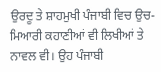ਉਰਦੂ ਤੇ ਸ਼ਾਹਮੁਖੀ ਪੰਜਾਬੀ ਵਿਚ ਉਚ-ਮਿਆਰੀ ਕਹਾਣੀਆਂ ਵੀ ਲਿਖੀਆਂ ਤੇ ਨਾਵਲ ਵੀ। ਉਹ ਪੰਜਾਬੀ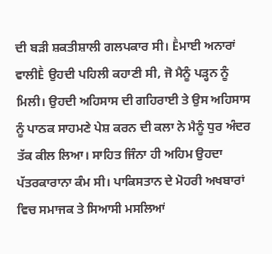ਦੀ ਬੜੀ ਸ਼ਕਤੀਸ਼ਾਲੀ ਗਲਪਕਾਰ ਸੀ। Ḕਮਾਈ ਅਨਾਰਾਂ ਵਾਲੀḔ ਉਹਦੀ ਪਹਿਲੀ ਕਹਾਣੀ ਸੀ, ਜੋ ਮੈਨੂੰ ਪੜ੍ਹਨ ਨੂੰ ਮਿਲੀ। ਉਹਦੀ ਅਹਿਸਾਸ ਦੀ ਗਹਿਰਾਈ ਤੇ ਉਸ ਅਹਿਸਾਸ ਨੂੰ ਪਾਠਕ ਸਾਹਮਣੇ ਪੇਸ਼ ਕਰਨ ਦੀ ਕਲਾ ਨੇ ਮੈਨੂੰ ਧੁਰ ਅੰਦਰ ਤੱਕ ਕੀਲ ਲਿਆ। ਸਾਹਿਤ ਜਿੰਨਾ ਹੀ ਅਹਿਮ ਉਹਦਾ ਪੱਤਰਕਾਰਾਨਾ ਕੰਮ ਸੀ। ਪਾਕਿਸਤਾਨ ਦੇ ਮੋਹਰੀ ਅਖਬਾਰਾਂ ਵਿਚ ਸਮਾਜਕ ਤੇ ਸਿਆਸੀ ਮਸਲਿਆਂ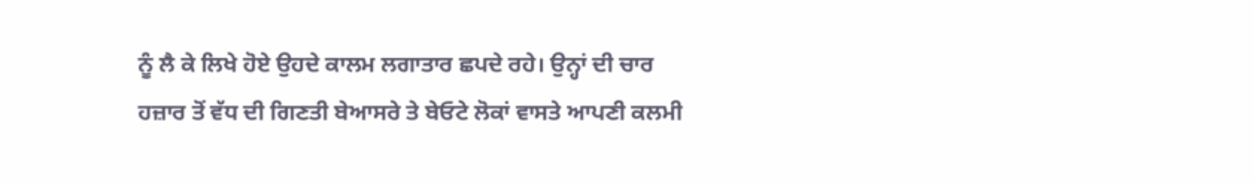ਨੂੰ ਲੈ ਕੇ ਲਿਖੇ ਹੋਏ ਉਹਦੇ ਕਾਲਮ ਲਗਾਤਾਰ ਛਪਦੇ ਰਹੇ। ਉਨ੍ਹਾਂ ਦੀ ਚਾਰ ਹਜ਼ਾਰ ਤੋਂ ਵੱਧ ਦੀ ਗਿਣਤੀ ਬੇਆਸਰੇ ਤੇ ਬੇਓਟੇ ਲੋਕਾਂ ਵਾਸਤੇ ਆਪਣੀ ਕਲਮੀ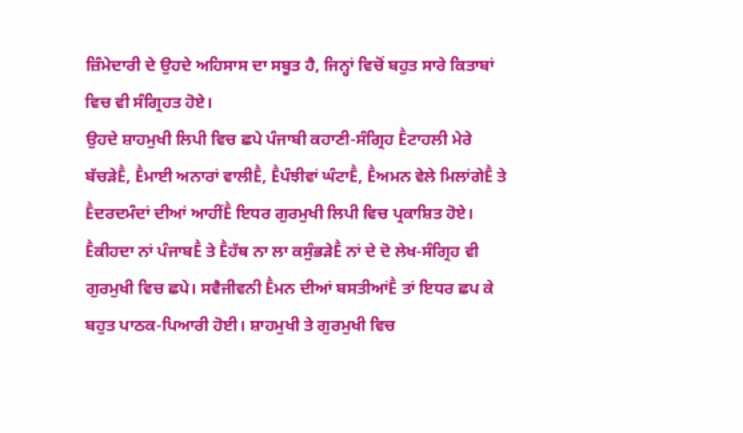ਜ਼ਿੰਮੇਦਾਰੀ ਦੇ ਉਹਦੇ ਅਹਿਸਾਸ ਦਾ ਸਬੂਤ ਹੈ, ਜਿਨ੍ਹਾਂ ਵਿਚੋਂ ਬਹੁਤ ਸਾਰੇ ਕਿਤਾਬਾਂ ਵਿਚ ਵੀ ਸੰਗ੍ਰਿਹਤ ਹੋਏ।
ਉਹਦੇ ਸ਼ਾਹਮੁਖੀ ਲਿਪੀ ਵਿਚ ਛਪੇ ਪੰਜਾਬੀ ਕਹਾਣੀ-ਸੰਗ੍ਰਿਹ Ḕਟਾਹਲੀ ਮੇਰੇ ਬੱਚੜੇḔ, Ḕਮਾਈ ਅਨਾਰਾਂ ਵਾਲੀḔ, Ḕਪੰਝੀਵਾਂ ਘੰਟਾḔ, Ḕਅਮਨ ਵੇਲੇ ਮਿਲਾਂਗੇḔ ਤੇ Ḕਦਰਦਮੰਦਾਂ ਦੀਆਂ ਆਹੀਂḔ ਇਧਰ ਗੁਰਮੁਖੀ ਲਿਪੀ ਵਿਚ ਪ੍ਰਕਾਸ਼ਿਤ ਹੋਏ। Ḕਕੀਹਦਾ ਨਾਂ ਪੰਜਾਬḔ ਤੇ Ḕਹੱਥ ਨਾ ਲਾ ਕਸੁੰਭੜੇḔ ਨਾਂ ਦੇ ਦੋ ਲੇਖ-ਸੰਗ੍ਰਿਹ ਵੀ ਗੁਰਮੁਖੀ ਵਿਚ ਛਪੇ। ਸਵੈਜੀਵਨੀ Ḕਮਨ ਦੀਆਂ ਬਸਤੀਆਂḔ ਤਾਂ ਇਧਰ ਛਪ ਕੇ ਬਹੁਤ ਪਾਠਕ-ਪਿਆਰੀ ਹੋਈ। ਸ਼ਾਹਮੁਖੀ ਤੇ ਗੁਰਮੁਖੀ ਵਿਚ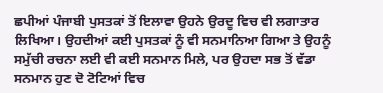ਛਪੀਆਂ ਪੰਜਾਬੀ ਪੁਸਤਕਾਂ ਤੋਂ ਇਲਾਵਾ ਉਹਨੇ ਉਰਦੂ ਵਿਚ ਵੀ ਲਗਾਤਾਰ ਲਿਖਿਆ। ਉਹਦੀਆਂ ਕਈ ਪੁਸਤਕਾਂ ਨੂੰ ਵੀ ਸਨਮਾਨਿਆ ਗਿਆ ਤੇ ਉਹਨੂੰ ਸਮੁੱਚੀ ਰਚਨਾ ਲਈ ਵੀ ਕਈ ਸਨਮਾਨ ਮਿਲੇ, ਪਰ ਉਹਦਾ ਸਭ ਤੋਂ ਵੱਡਾ ਸਨਮਾਨ ਹੁਣ ਦੋ ਟੋਟਿਆਂ ਵਿਚ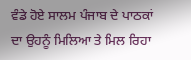ਵੰਡੇ ਹੋਏ ਸਾਲਮ ਪੰਜਾਬ ਦੇ ਪਾਠਕਾਂ ਦਾ ਉਹਨੂੰ ਮਿਲਿਆ ਤੇ ਮਿਲ ਰਿਹਾ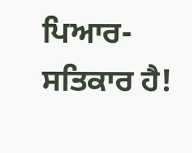ਪਿਆਰ-ਸਤਿਕਾਰ ਹੈ!